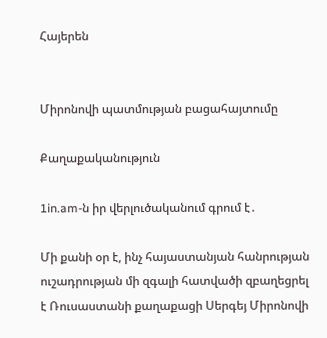Հայերեն


Միրոնովի պատմության բացահայտումը

Քաղաքականություն

1in.am-ն իր վերլուծականում գրում է․

Մի քանի օր է, ինչ հայաստանյան հանրության ուշադրության մի զգալի հատվածի զբաղեցրել է Ռուսաստանի քաղաքացի Սերգեյ Միրոնովի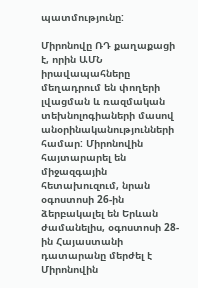պատմությունը:

Միրոնովը ՌԴ քաղաքացի է, որին ԱՄՆ իրավապահները մեղադրում են փողերի լվացման և ռազմական տեխնոլոգիաների մասով անօրինականությունների համար: Միրոնովին հայտարարել են միջազգային հետախուզում, նրան օգոստոսի 26-ին ձերբակալել են Երևան ժամանելիս, օգոստոսի 28-ին Հայաստանի դատարանը մերժել է Միրոնովին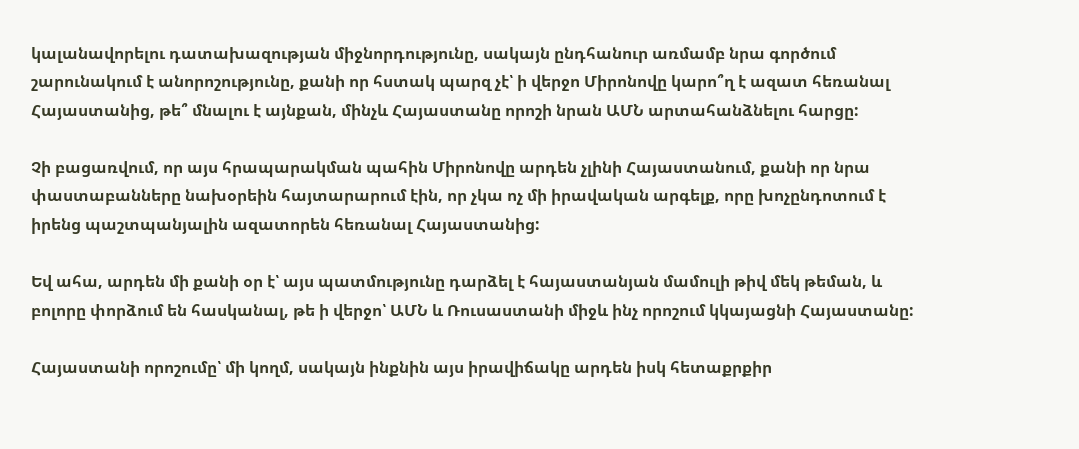կալանավորելու դատախազության միջնորդությունը, սակայն ընդհանուր առմամբ նրա գործում շարունակում է անորոշությունը, քանի որ հստակ պարզ չէ՝ ի վերջո Միրոնովը կարո՞ղ է ազատ հեռանալ Հայաստանից, թե՞ մնալու է այնքան, մինչև Հայաստանը որոշի նրան ԱՄՆ արտահանձնելու հարցը:

Չի բացառվում, որ այս հրապարակման պահին Միրոնովը արդեն չլինի Հայաստանում, քանի որ նրա փաստաբանները նախօրեին հայտարարում էին, որ չկա ոչ մի իրավական արգելք, որը խոչընդոտում է իրենց պաշտպանյալին ազատորեն հեռանալ Հայաստանից:

Եվ ահա, արդեն մի քանի օր է՝ այս պատմությունը դարձել է հայաստանյան մամուլի թիվ մեկ թեման, և բոլորը փորձում են հասկանալ, թե ի վերջո՝ ԱՄՆ և Ռուսաստանի միջև ինչ որոշում կկայացնի Հայաստանը:

Հայաստանի որոշումը՝ մի կողմ, սակայն ինքնին այս իրավիճակը արդեն իսկ հետաքրքիր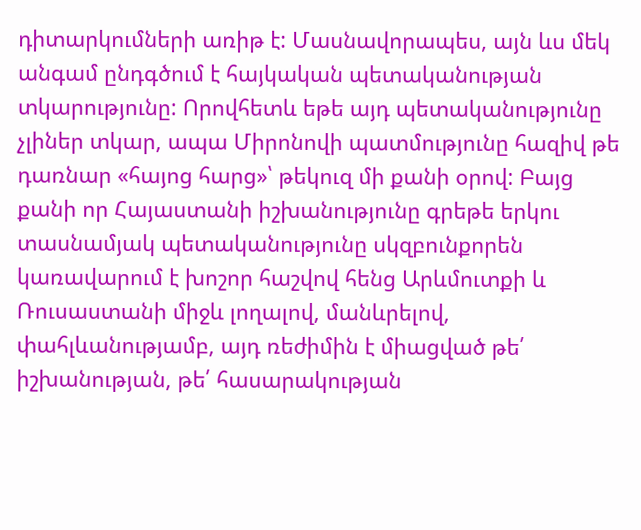դիտարկումների առիթ է: Մասնավորապես, այն ևս մեկ անգամ ընդգծում է հայկական պետականության տկարությունը: Որովհետև եթե այդ պետականությունը չլիներ տկար, ապա Միրոնովի պատմությունը հազիվ թե դառնար «հայոց հարց»՝ թեկուզ մի քանի օրով: Բայց քանի որ Հայաստանի իշխանությունը գրեթե երկու տասնամյակ պետականությունը սկզբունքորեն կառավարում է խոշոր հաշվով հենց Արևմուտքի և Ռուսաստանի միջև լողալով, մանևրելով, փահլևանությամբ, այդ ռեժիմին է միացված թե՛ իշխանության, թե՛ հասարակության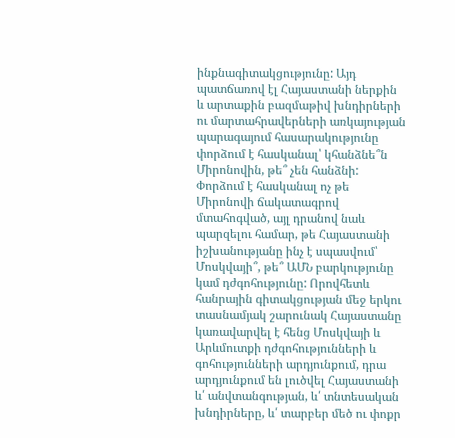ինքնագիտակցությունը: Այդ պատճառով էլ Հայաստանի ներքին և արտաքին բազմաթիվ խնդիրների ու մարտահրավերների առկայության պարագայում հասարակությունը փորձում է հասկանալ՝ կհանձնե՞ն Միրոնովին, թե՞ չեն հանձնի: Փորձում է հասկանալ ոչ թե Միրոնովի ճակատագրով մտահոգված, այլ դրանով նաև պարզելու համար, թե Հայաստանի իշխանությանը ինչ է սպասվում՝ Մոսկվայի՞, թե՞ ԱՄՆ բարկությունը կամ դժգոհությունը: Որովհետև հանրային գիտակցության մեջ երկու տասնամյակ շարունակ Հայաստանը կառավարվել է հենց Մոսկվայի և Արևմուտքի դժգոհությունների և գոհությունների արդյունքում, դրա արդյունքում են լուծվել Հայաստանի և՛ անվտանգության, և՛ տնտեսական խնդիրները, և՛ տարբեր մեծ ու փոքր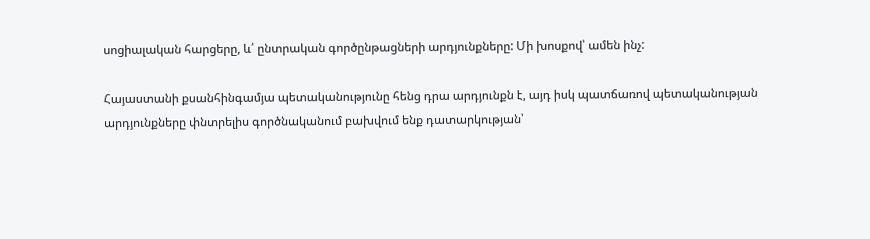սոցիալական հարցերը, և՛ ընտրական գործընթացների արդյունքները: Մի խոսքով՝ ամեն ինչ:

Հայաստանի քսանհինգամյա պետականությունը հենց դրա արդյունքն է, այդ իսկ պատճառով պետականության արդյունքները փնտրելիս գործնականում բախվում ենք դատարկության՝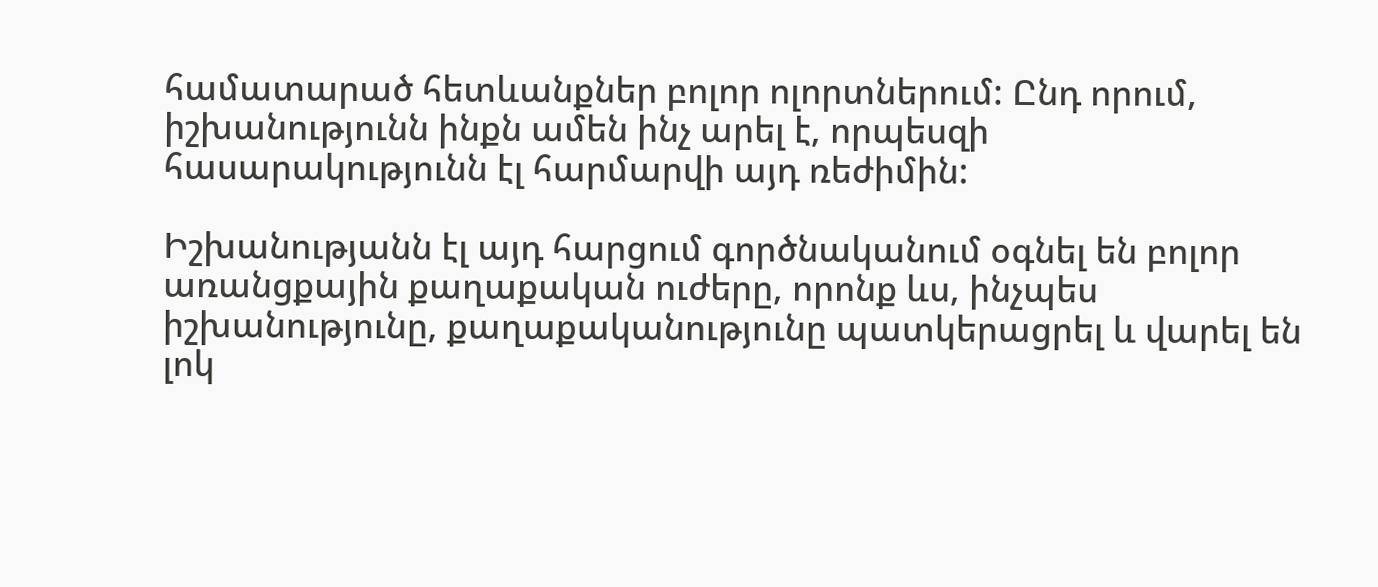համատարած հետևանքներ բոլոր ոլորտներում: Ընդ որում, իշխանությունն ինքն ամեն ինչ արել է, որպեսզի հասարակությունն էլ հարմարվի այդ ռեժիմին:

Իշխանությանն էլ այդ հարցում գործնականում օգնել են բոլոր առանցքային քաղաքական ուժերը, որոնք ևս, ինչպես իշխանությունը, քաղաքականությունը պատկերացրել և վարել են լոկ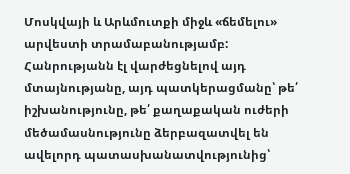Մոսկվայի և Արևմուտքի միջև «ճեմելու» արվեստի տրամաբանությամբ: Հանրությանն էլ վարժեցնելով այդ մտայնությանը, այդ պատկերացմանը՝ թե՛ իշխանությունը, թե՛ քաղաքական ուժերի մեծամասնությունը ձերբազատվել են ավելորդ պատասխանատվությունից՝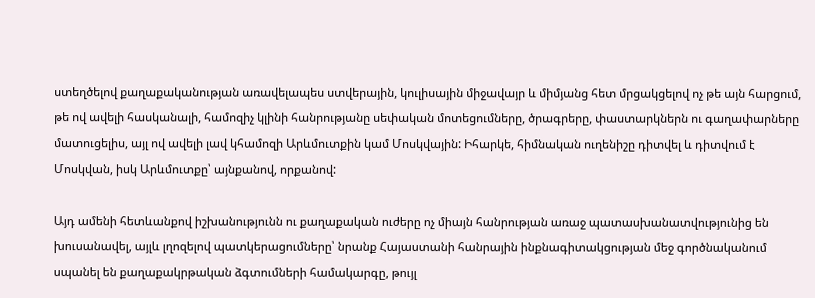ստեղծելով քաղաքականության առավելապես ստվերային, կուլիսային միջավայր և միմյանց հետ մրցակցելով ոչ թե այն հարցում, թե ով ավելի հասկանալի, համոզիչ կլինի հանրությանը սեփական մոտեցումները, ծրագրերը, փաստարկներն ու գաղափարները մատուցելիս, այլ ով ավելի լավ կհամոզի Արևմուտքին կամ Մոսկվային: Իհարկե, հիմնական ուղենիշը դիտվել և դիտվում է Մոսկվան, իսկ Արևմուտքը՝ այնքանով, որքանով:

Այդ ամենի հետևանքով իշխանությունն ու քաղաքական ուժերը ոչ միայն հանրության առաջ պատասխանատվությունից են խուսանավել, այլև լղոզելով պատկերացումները՝ նրանք Հայաստանի հանրային ինքնագիտակցության մեջ գործնականում սպանել են քաղաքակրթական ձգտումների համակարգը, թույլ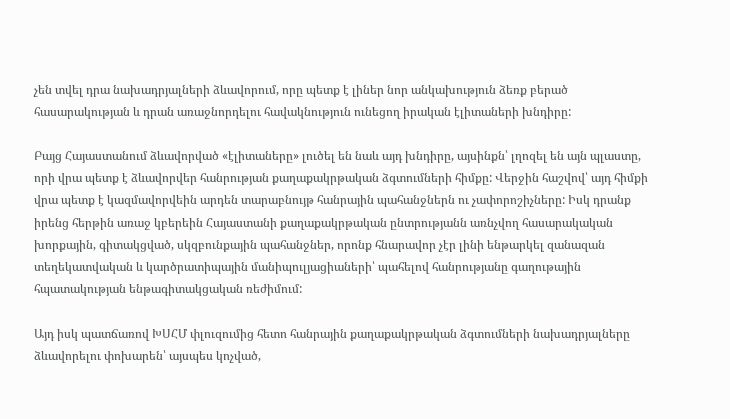չեն տվել դրա նախադրյալների ձևավորում, որը պետք է լիներ նոր անկախություն ձեռք բերած հասարակության և դրան առաջնորդելու հավակնություն ունեցող իրական էլիտաների խնդիրը:

Բայց Հայաստանում ձևավորված «էլիտաները» լուծել են նաև այդ խնդիրը, այսինքն՝ լղոզել են այն պլաստը, որի վրա պետք է ձևավորվեր հանրության քաղաքակրթական ձգտումների հիմքը: Վերջին հաշվով՝ այդ հիմքի վրա պետք է կազմավորվեին արդեն տարաբնույթ հանրային պահանջներն ու չափորոշիչները: Իսկ դրանք իրենց հերթին առաջ կբերեին Հայաստանի քաղաքակրթական ընտրությանն առնչվող հասարակական խորքային, գիտակցված, սկզբունքային պահանջներ, որոնք հնարավոր չէր լինի ենթարկել զանազան տեղեկատվական և կարծրատիպային մանիպուլյացիաների՝ պահելով հանրությանը գաղութային հպատակության ենթագիտակցական ռեժիմում:

Այդ իսկ պատճառով ԽՍՀՄ փլուզումից հետո հանրային քաղաքակրթական ձգտումների նախադրյալները ձևավորելու փոխարեն՝ այսպես կոչված,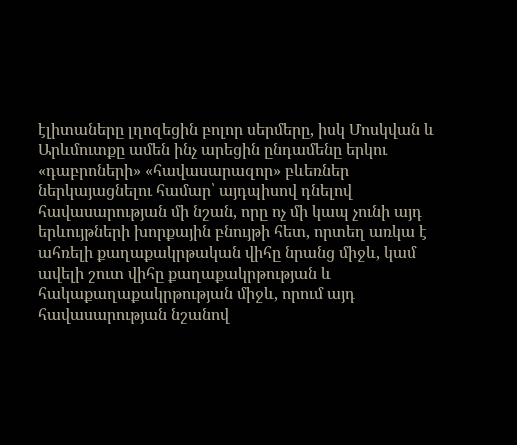էլիտաները լղոզեցին բոլոր սերմերը, իսկ Մոսկվան և Արևմուտքը ամեն ինչ արեցին ընդամենը երկու «դաբրոների» «հավասարազոր» բևեռներ ներկայացնելու համար՝ այդպիսով դնելով հավասարության մի նշան, որը ոչ մի կապ չունի այդ երևույթների խորքային բնույթի հետ, որտեղ առկա է ահռելի քաղաքակրթական վիհը նրանց միջև, կամ ավելի շուտ վիհը քաղաքակրթության և հակաքաղաքակրթության միջև, որում այդ հավասարության նշանով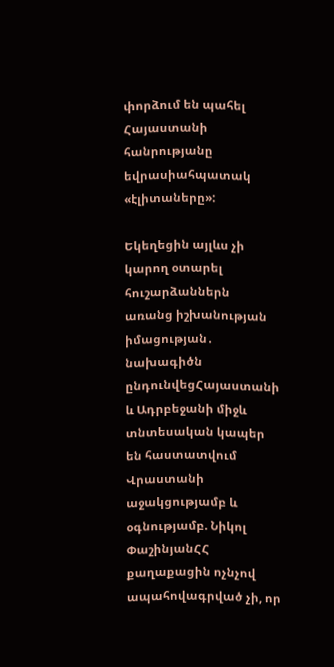փորձում են պահել Հայաստանի հանրությանը եվրասիահպատակ «էլիտաները»:

Եկեղեցին այլևս չի կարող օտարել հուշարձաններն առանց իշխանության իմացության․ նախագիծն ընդունվեցՀայաստանի և Ադրբեջանի միջև տնտեսական կապեր են հաստատվում Վրաստանի աջակցությամբ և օգնությամբ. Նիկոլ ՓաշինյանՀՀ քաղաքացին ոչնչով ապահովագրված չի, որ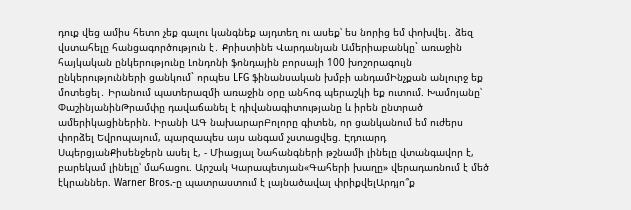դուք վեց ամիս հետո չեք գալու կանգնեք այդտեղ ու ասեք՝ ես նորից եմ փոխվել․ ձեզ վստահելը հանցագործություն է․ Քրիստինե Վարդանյան Ամերիաբանկը` առաջին հայկական ընկերությունը Լոնդոնի ֆոնդային բորսայի 100 խոշորագույն ընկերությունների ցանկում` որպես LFG ֆինանսական խմբի անդամԻնչքան անլուրջ եք մոտեցել․ Իրանում պատերազմի առաջին օրը անհոգ պերաշկի եք ուտում. Խամոյանը՝ ՓաշինյանինԹրամփը դավաճանել է դիվանագիտությանը և իրեն ընտրած ամերիկացիներին. Իրանի ԱԳ նախարարԲոլորը գիտեն, որ ցանկանում եմ ուժերս փորձել Եվրոպայում, պարզապես այս անգամ չստացվեց. Էդուարդ ՍպերցյանՔիսենջերն ասել է, - Միացյալ Նահանգների թշնամի լինելը վտանգավոր է, բարեկամ լինելը՝ մահացու. Արշակ Կարապետյան«Գահերի խաղը» վերադառնում է մեծ էկրաններ. Warner Bros.-ը պատրաստում է լայնածավալ փրիքվելԱրդյո՞ք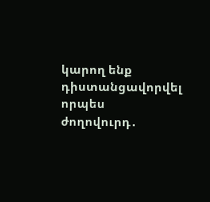կարող ենք դիստանցավորվել որպես ժողովուրդ․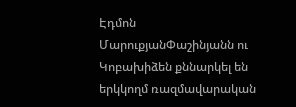Էդմոն ՄարուքյանՓաշինյանն ու Կոբախիձեն քննարկել են երկկողմ ռազմավարական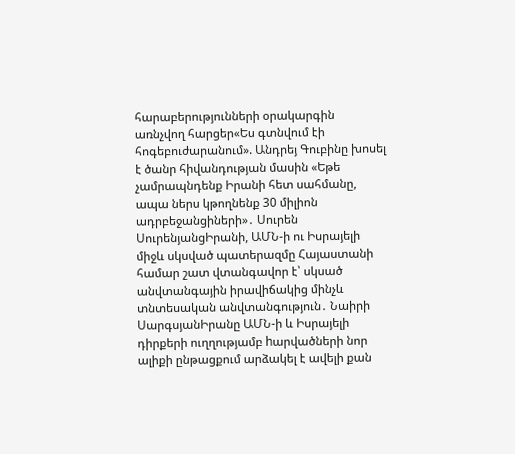հարաբերությունների օրակարգին առնչվող հարցեր«Ես գտնվում էի հոգեբուժարանում». Անդրեյ Գուբինը խոսել է ծանր հիվանդության մասին «Եթե չամրապնդենք Իրանի հետ սահմանը, ապա ներս կթողնենք 30 միլիոն ադրբեջանցիների»․ Սուրեն ՍուրենյանցԻրանի, ԱՄՆ-ի ու Իսրայելի միջև սկսված պատերազմը Հայաստանի համար շատ վտանգավոր է՝ սկսած անվտանգային իրավիճակից մինչև տնտեսական անվտանգություն․ Նաիրի ՍարգսյանԻրանը ԱՄՆ-ի և Իսրայելի դիրքերի ուղղությամբ hարվածների նոր ալիքի ընթացքում արձակել է ավելի քան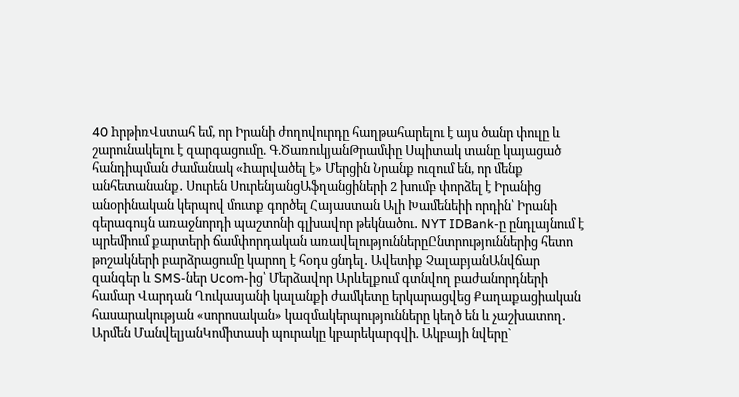40 hրթիռՎստահ եմ, որ Իրանի ժողովուրդը հաղթահարելու է այս ծանր փուլը և շարունակելու է զարգացումը. Գ.ԾառուկյանԹրամփը Սպիտակ տանը կայացած հանդիպման ժամանակ «hարվածել է» Մերցին Նրանք ուզում են, որ մենք անհետանանք․ Սուրեն ՍուրենյանցԱֆղանցիների 2 խումբ փորձել է Իրանից անօրինական կերպով մուտք գործել Հայաստան Ալի Խամենեիի որդին՝ Իրանի գերագույն առաջնորդի պաշտոնի գլխավոր թեկնածու․ NYT IDBank-ը ընդլայնում է պրեմիում քարտերի ճամփորդական առավելություններըԸնտրություններից հետո թոշակների բարձրացումը կարող է հօդս ցնդել․ Ավետիք ՉալաբյանԱնվճար զանգեր և SMS-ներ Ucom-ից՝ Մերձավոր Արևելքում գտնվող բաժանորդների համար Վարդան Ղուկասյանի կալանքի ժամկետը երկարացվեց Քաղաքացիական հասարակության «սորոսական» կազմակերպությունները կեղծ են և չաշխատող․ Արմեն ՄանվելյանԿոմիտասի պուրակը կբարեկարգվի. Ակբայի նվերը`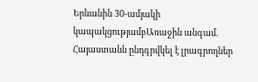Երևանին 30-ամյակի կապակցությամբԱռաջին անգամ. Հայաստանն ընդգրվկել է լրագրողներ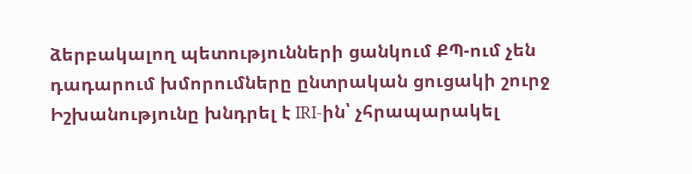ձերբակալող պետությունների ցանկում ՔՊ-ում չեն դադարում խմորումները ընտրական ցուցակի շուրջ Իշխանությունը խնդրել է IRI-ին՝ չհրապարակել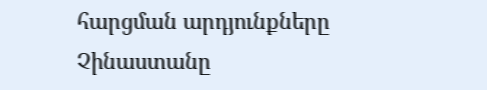հարցման արդյունքները Չինաստանը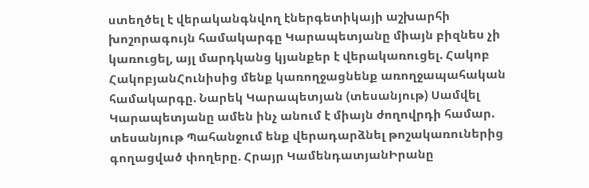ստեղծել է վերականգնվող էներգետիկայի աշխարհի խոշորագույն համակարգը Կարապետյանը միայն բիզնես չի կառուցել, այլ մարդկանց կյանքեր է վերակառուցել. Հակոբ ՀակոբյանՀունիսից մենք կառողջացնենք առողջապահական համակարգը. Նարեկ Կարապետյան (տեսանյութ) Սամվել Կարապետյանը ամեն ինչ անում է միայն ժողովրդի համար. տեսանյութ Պահանջում ենք վերադարձնել թոշակառուներից գողացված փողերը. Հրայր ԿամենդատյանԻրանը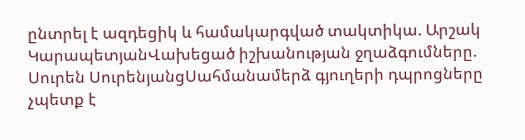ընտրել է ազդեցիկ և համակարգված տակտիկա. Արշակ ԿարապետյանՎախեցած իշխանության ջղաձգումները. Սուրեն ՍուրենյանցՍահմանամերձ գյուղերի դպրոցները չպետք է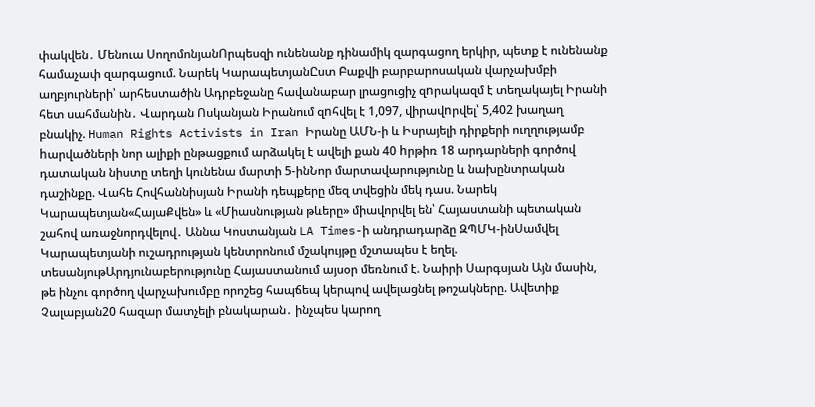փակվեն․ Մենուա ՍողոմոնյանՈրպեսզի ունենանք դինամիկ զարգացող երկիր, պետք է ունենանք համաչափ զարգացում. Նարեկ ԿարապետյանԸստ Բաքվի բարբարոսական վարչախմբի աղբյուրների՝ արհեստածին Ադրբեջանը հավանաբար լրացուցիչ զnրակազմ է տեղակայել Իրանի հետ սահմանին․ Վարդան Ոսկանյան Իրանում զnհվել է 1,097, վիրավnրվել՝ 5,402 խաղաղ բնակիչ. Human Rights Activists in Iran Իրանը ԱՄՆ-ի և Իսրայելի դիրքերի ուղղությամբ hարվածների նոր ալիքի ընթացքում արձակել է ավելի քան 40 hրթիռ 18 արդարների գործով դատական նիստը տեղի կունենա մարտի 5-ինՆոր մարտավարությունը և նախընտրական դաշինքը. Վահե Հովհաննիսյան Իրանի դեպքերը մեզ տվեցին մեկ դաս. Նարեկ Կարապետյան«ՀայաՔվեն» և «Միասնության թևերը» միավորվել են՝ Հայաստանի պետական շահով առաջնորդվելով․ Աննա Կոստանյան LA Times-ի անդրադարձը ԶՊՄԿ-ինՍամվել Կարապետյանի ուշադրության կենտրոնում մշակույթը մշտապես է եղել. տեսանյութԱրդյունաբերությունը Հայաստանում այսօր մեռնում է. Նաիրի Սարգսյան Այն մասին, թե ինչու գործող վարչախումբը որոշեց հապճեպ կերպով ավելացնել թոշակները. Ավետիք Չալաբյան20 հազար մատչելի բնակարան․ ինչպես կարող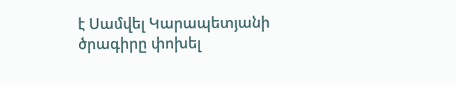է Սամվել Կարապետյանի ծրագիրը փոխել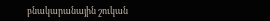բնակարանային շուկան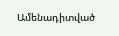Ամենադիտված